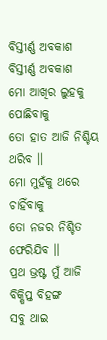ବିସ୍ତୀର୍ଣ୍ଣ ଅବକାଶ
ବିସ୍ତୀର୍ଣ୍ଣ ଅବକାଶ
ମୋ ଆଖିର ଲୁହକୁ ପୋଛିବାକୁ
ତୋ ହାତ ଆଜି ନିଶ୍ଚିୟ ଥରିବ ।।
ମୋ ମୁହଁକୁ ଥରେ ଚାହିଁବାକୁ
ତୋ ନଜର ନିଶ୍ଚିତ ଫେରିଯିବ ।।
ପ୍ରଥ ଭ୍ରଷ୍ଟ ମୁଁ ଆଜି ବିକ୍ଷିପ୍ତ ବିହଙ୍ଗ
ସବୁ ଥାଇ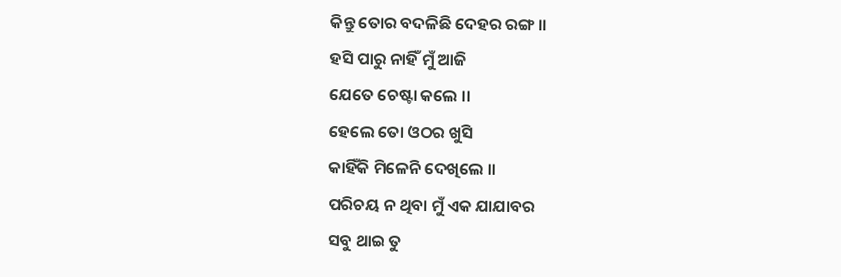କିନ୍ତୁ ତୋର ବଦଳିଛି ଦେହର ରଙ୍ଗ ।।
ହସି ପାରୁ ନାହିଁ ମୁଁ ଆଜି
ଯେତେ ଚେଷ୍ଟା କଲେ ।।
ହେଲେ ତୋ ଓଠର ଖୁସି
କାହିଁକି ମିଳେନି ଦେଖିଲେ ।।
ପରିଚୟ ନ ଥିବା ମୁଁ ଏକ ଯାଯାବର
ସବୁ ଥାଇ ତୁ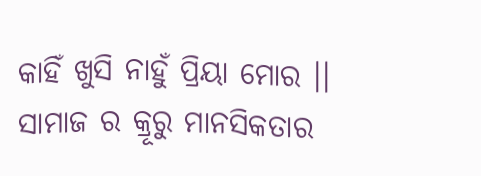କାହିଁ ଖୁସି ନାହୁଁ ପ୍ରିୟା ମୋର ।।
ସାମାଜ ର କ୍ରୂରୁ ମାନସିକତାର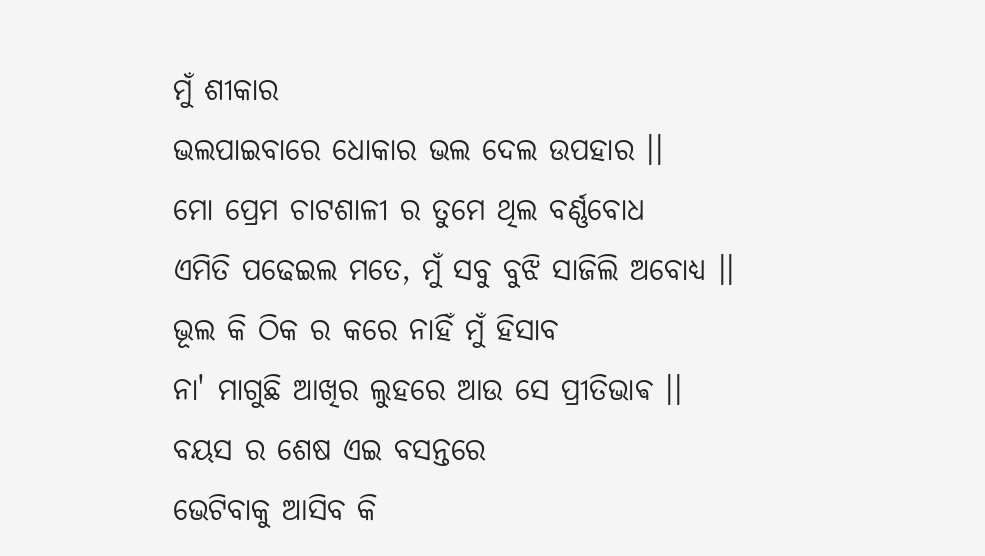ମୁଁ ଶୀକାର
ଭଲପାଇବାରେ ଧୋକାର ଭଲ ଦେଲ ଉପହାର ।।
ମୋ ପ୍ରେମ ଚାଟଶାଳୀ ର ତୁମେ ଥିଲ ବର୍ଣ୍ଣବୋଧ
ଏମିତି ପଢେଇଲ ମତେ, ମୁଁ ସବୁ ବୁଝି ସାଜିଲି ଅବୋଧ୍ୟ ।।
ଭୂଲ କି ଠିକ ର କରେ ନାହିଁ ମୁଁ ହିସାବ
ନା' ମାଗୁଛି ଆଖିର ଲୁହରେ ଆଉ ସେ ପ୍ରୀତିଭାଵ ।।
ବୟସ ର ଶେଷ ଏଇ ବସନ୍ତରେ
ଭେଟିବାକୁ ଆସିବ କି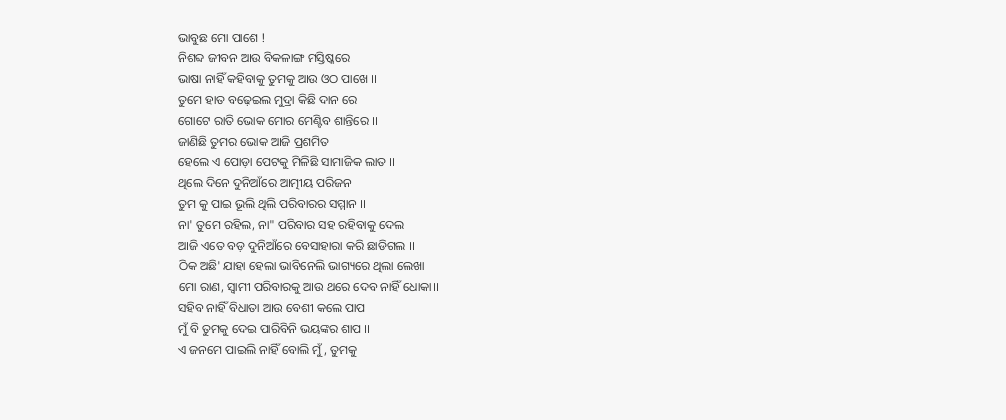ଭାବୁଛ ମୋ ପାଶେ !
ନିଶବ୍ଦ ଜୀବନ ଆଉ ବିକଳାଙ୍ଗ ମସ୍ତିଷ୍କରେ
ଭାଷା ନାହିଁ କହିବାକୁ ତୁମକୁ ଆଉ ଓଠ ପାଖେ ।।
ତୁମେ ହାତ ବଢ଼େଇଲ ମୁଦ୍ରା କିଛି ଦାନ ରେ
ଗୋଟେ ରାତି ଭୋକ ମୋର ମେଣ୍ଟିବ ଶାନ୍ତିରେ ।।
ଜାଣିଛି ତୁମର ଭୋକ ଆଜି ପ୍ରଶମିତ
ହେଲେ ଏ ପୋଡ଼ା ପେଟକୁ ମିଳିଛି ସାମାଜିକ ଲାତ ।।
ଥିଲେ ଦିନେ ଦୁନିଆଁରେ ଆତ୍ମୀୟ ପରିଜନ
ତୁମ କୁ ପାଇ ଭୂଲି ଥିଲି ପରିବାରର ସମ୍ମାନ ।।
ନା' ତୁମେ ରହିଲ, ନା" ପରିବାର ସହ ରହିବାକୁ ଦେଲ
ଆଜି ଏତେ ବଡ଼ ଦୁନିଆଁରେ ବେସାହାରା କରି ଛାଡିଗଲ ।।
ଠିକ ଅଛି' ଯାହା ହେଲା ଭାବିନେଲି ଭାଗ୍ୟରେ ଥିଲା ଲେଖା
ମୋ ରାଣ, ସ୍ୱାମୀ ପରିବାରକୁ ଆଉ ଥରେ ଦେବ ନାହିଁ ଧୋକା।।
ସହିବ ନାହିଁ ବିଧାତା ଆଉ ବେଶୀ କଲେ ପାପ
ମୁଁ ବି ତୁମକୁ ଦେଇ ପାରିବିନି ଭୟଙ୍କର ଶାପ ।।
ଏ ଜନମେ ପାଇଲି ନାହିଁ ବୋଲି ମୁଁ , ତୁମକୁ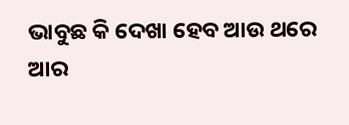ଭାବୁଛ କି ଦେଖା ହେବ ଆଉ ଥରେ ଆର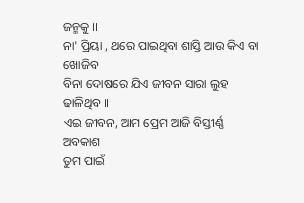ଜନ୍ମକୁ ।।
ନା' ପ୍ରିୟା , ଥରେ ପାଇଥିବା ଶାସ୍ତି ଆଉ କିଏ ବା ଖୋଜିବ
ବିନା ଦୋଷରେ ଯିଏ ଜୀବନ ସାରା ଲୁହ ଢାଳିଥିବ ।।
ଏଇ ଜୀବନ, ଆମ ପ୍ରେମ ଆଜି ବିସ୍ତୀର୍ଣ୍ଣ ଅବକାଶ
ତୁମ ପାଇଁ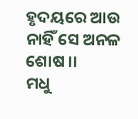ହୃଦୟରେ ଆଉ ନାହିଁ ସେ ଅନଳ ଶୋଷ ।।
ମଧୁ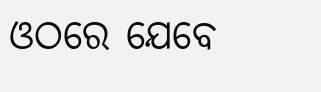ଓଠରେ ଯେବେ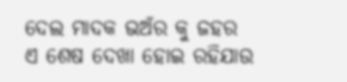ଦେଲ ମାଦକ ଭଅଁର କୁ ଜହର
ଏ ଶେଷ ଦେଖା ହୋଇ ରହିଯାଉ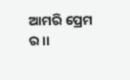ଆମରି ପ୍ରେମ ର ।।